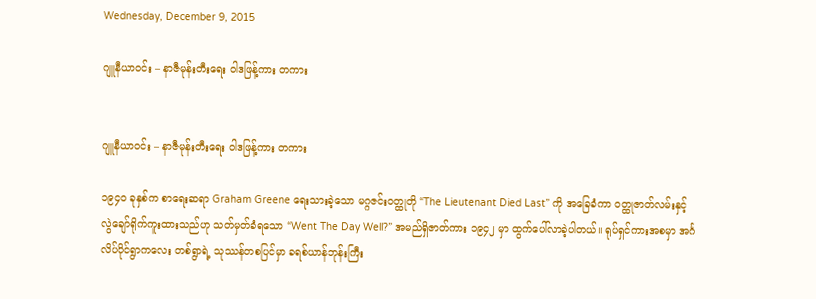Wednesday, December 9, 2015

ဂျူနီယာဝင်း – နာဇီမုန်းတီးရေး ဝါဒဖြန့်ကား တကား


ဂျူနီယာဝင်း – နာဇီမုန်းတီးရေး ဝါဒဖြန့်ကား တကား

၁၉၄၀ ခုနှစ်က စာရေးဆရာ Graham Greene ရေးသားခဲ့သော မဂ္ဂဇင်းဝတ္ထုတို “The Lieutenant Died Last” ကို အခြေခံကာ ဝတ္ထုဇာတ်လမ်းနှင့် လွဲချော်ရိုက်ကူးထားသည်ဟု သတ်မှတ်ခံရသော “Went The Day Well?” အမည်ရှိဇာတ်ကား ၁၉၄၂ မှာ ထွက်ပေါ်လာခဲ့ပါတယ်။ ရုပ်ရှင်ကားအစမှာ အင်္ဂလိပ်ပိုင်ရွာကလေး တစ်ရွာရဲ့ သုဿန်တစပြင်မှာ ခရစ်ယာန်ဘုန်းကြီး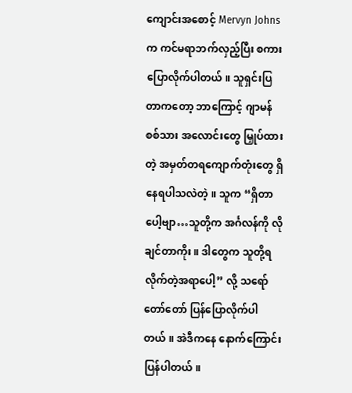ကျောင်းအစောင့် Mervyn Johns က ကင်မရာဘက်လှည့်ပြီး စကားပြောလိုက်ပါတယ်။ သူရှင်းပြတာကတော့ ဘာကြောင့် ဂျာမန်စစ်သား အလောင်းတွေ မြှုပ်ထားတဲ့ အမှတ်တရကျောက်တုံးတွေ ရှိနေရပါသလဲတဲ့။ သူက “ရှိတာပေါ့ဗျာ…သူတို့က အင်္ဂလန်ကို လိုချင်တာကိုး။ ဒါတွေက သူတို့ရလိုက်တဲ့အရာပေါ့” လို့ သရော်တော်တော် ပြန်ပြောလိုက်ပါတယ်။ အဲဒီကနေ နောက်ကြောင်းပြန်ပါတယ်။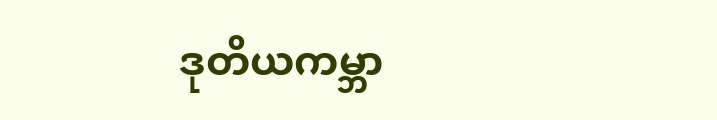ဒုတိယကမ္ဘာ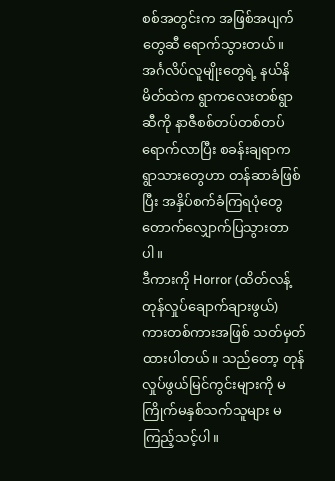စစ်အတွင်းက အဖြစ်အပျက်တွေဆီ ရောက်သွားတယ်။ အင်္ဂလိပ်လူမျိုးတွေရဲ့ နယ်နိမိတ်ထဲက ရွာကလေးတစ်ရွာဆီကို နာဇီစစ်တပ်တစ်တပ်ရောက်လာပြီး စခန်းချရာက ရွာသားတွေဟာ တန်ဆာခံဖြစ်ပြီး အနှိပ်စက်ခံကြရပုံတွေ တောက်လျှောက်ပြသွားတာပါ။
ဒီကားကို Horror (ထိတ်လန့်တုန်လှုပ်ချောက်ချားဖွယ်) ကားတစ်ကားအဖြစ် သတ်မှတ်ထားပါတယ်။ သည်တော့ တုန်လှုပ်ဖွယ်မြင်ကွင်းများကို မကြိုက်မနှစ်သက်သူများ မကြည့်သင့်ပါ။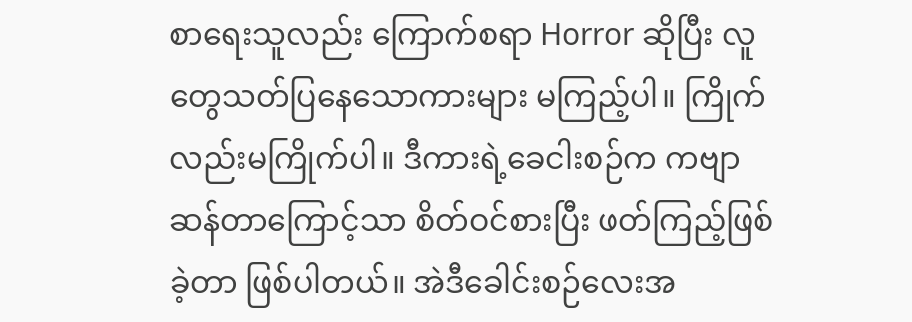စာရေးသူလည်း ကြောက်စရာ Horror ဆိုပြီး လူတွေသတ်ပြနေသောကားများ မကြည့်ပါ။ ကြိုက်လည်းမကြိုက်ပါ။ ဒီကားရဲ့ခေငါးစဉ်က ကဗျာဆန်တာကြောင့်သာ စိတ်ဝင်စားပြီး ဖတ်ကြည့်ဖြစ်ခဲ့တာ ဖြစ်ပါတယ်။ အဲဒီခေါင်းစဉ်လေးအ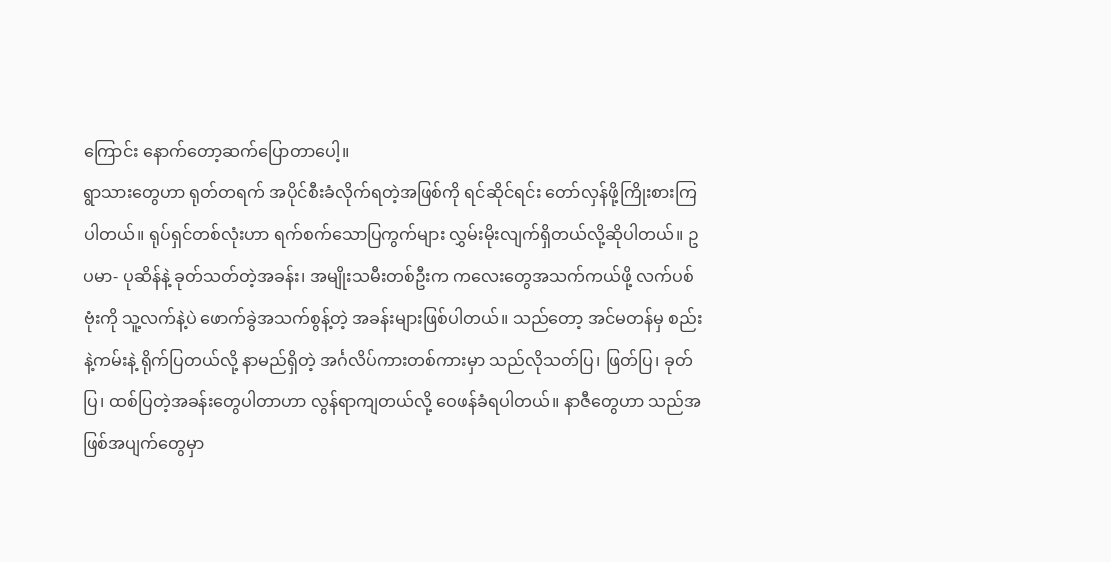ကြောင်း နောက်တော့ဆက်ပြောတာပေါ့။
ရွာသားတွေဟာ ရုတ်တရက် အပိုင်စီးခံလိုက်ရတဲ့အဖြစ်ကို ရင်ဆိုင်ရင်း တော်လှန်ဖို့ကြိုးစားကြပါတယ်။ ရုပ်ရှင်တစ်လုံးဟာ ရက်စက်သောပြကွက်များ လွှမ်းမိုးလျက်ရှိတယ်လို့ဆိုပါတယ်။ ဥပမာ- ပုဆိန်နဲ့ ခုတ်သတ်တဲ့အခန်း၊ အမျိုးသမီးတစ်ဦးက ကလေးတွေအသက်ကယ်ဖို့ လက်ပစ်ဗုံးကို သူ့လက်နဲ့ပဲ ဖောက်ခွဲအသက်စွန့်တဲ့ အခန်းများဖြစ်ပါတယ်။ သည်တော့ အင်မတန်မှ စည်းနဲ့ကမ်းနဲ့ ရိုက်ပြတယ်လို့ နာမည်ရှိတဲ့ အင်္ဂလိပ်ကားတစ်ကားမှာ သည်လိုသတ်ပြ၊ ဖြတ်ပြ၊ ခုတ်ပြ၊ ထစ်ပြတဲ့အခန်းတွေပါတာဟာ လွန်ရာကျတယ်လို့ ဝေဖန်ခံရပါတယ်။ နာဇီတွေဟာ သည်အဖြစ်အပျက်တွေမှာ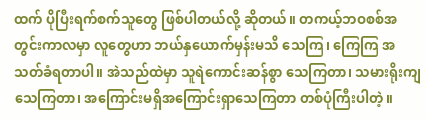ထက် ပိုပြီးရက်စက်သူတွေ ဖြစ်ပါတယ်လို့ ဆိုတယ်။ တကယ့်ဘဝစစ်အတွင်းကာလမှာ လူတွေဟာ ဘယ်နှယောက်မှန်းမသိ သေကြ၊ ကြေကြ အသတ်ခံရတာပါ။ အဲသည်ထဲမှာ သူရဲကောင်းဆန်စွာ သေကြတာ၊ သမားရိုးကျသေကြတာ၊ အကြောင်းမရှိအကြောင်းရှာသေကြတာ တစ်ပုံကြီးပါတဲ့။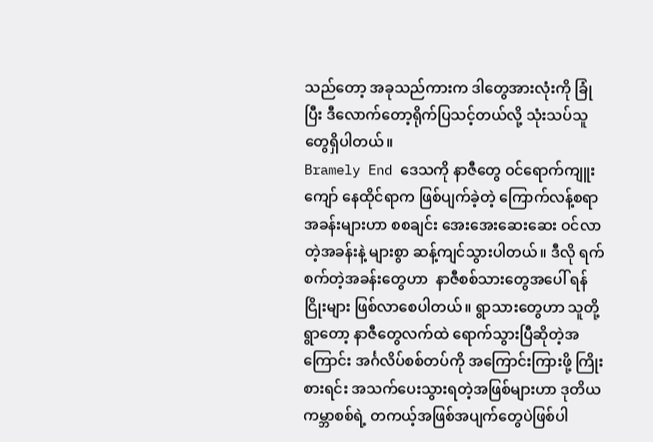သည်တော့ အခုသည်ကားက ဒါတွေအားလုံးကို ခြုံပြီး ဒီလောက်တော့ရိုက်ပြသင့်တယ်လို့ သုံးသပ်သူတွေရှိပါတယ်။
Bramely End ဒေသကို နာဇီတွေ ဝင်ရောက်ကျူးကျော် နေထိုင်ရာက ဖြစ်ပျက်ခဲ့တဲ့ ကြောက်လန့်စရာအခန်းများဟာ စစချင်း အေးအေးဆေးဆေး ဝင်လာတဲ့အခန်းနဲ့ များစွာ ဆန့်ကျင်သွားပါတယ်။ ဒီလို ရက်စက်တဲ့အခန်းတွေဟာ  နာဇီစစ်သားတွေအပေါ် ရန်ငြိုးများ ဖြစ်လာစေပါတယ်။ ရွာသားတွေဟာ သူတို့ရွာတော့ နာဇီတွေလက်ထဲ ရောက်သွားပြီဆိုတဲ့အကြောင်း အင်္ဂလိပ်စစ်တပ်ကို အကြောင်းကြားဖို့ ကြိုးစားရင်း အသက်ပေးသွားရတဲ့အဖြစ်များဟာ ဒုတိယကမ္ဘာစစ်ရဲ့ တကယ့်အဖြစ်အပျက်တွေပဲဖြစ်ပါ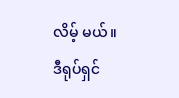လိမ့် မယ်။
ဒီရုပ်ရှင်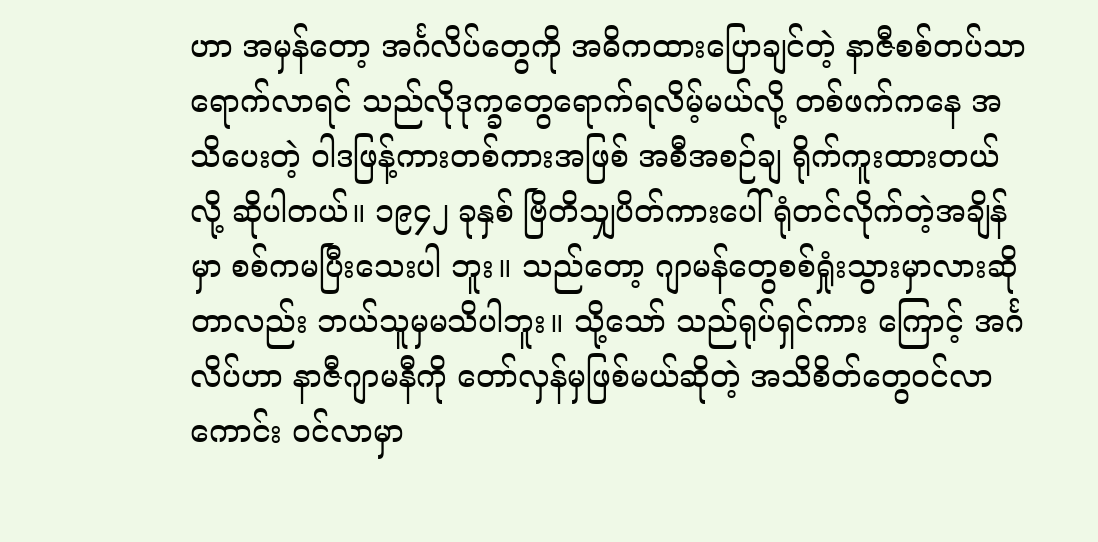ဟာ အမှန်တော့ အင်္ဂလိပ်တွေကို အဓိကထားပြောချင်တဲ့ နာဇီစစ်တပ်သာ ရောက်လာရင် သည်လိုဒုက္ခတွေရောက်ရလိမ့်မယ်လို့ တစ်ဖက်ကနေ အသိပေးတဲ့ ဝါဒဖြန့်ကားတစ်ကားအဖြစ် အစီအစဉ်ချ ရိုက်ကူးထားတယ်လို့ ဆိုပါတယ်။ ၁၉၄၂ ခုနှစ် ဗြိတိသျှပိတ်ကားပေါ် ရုံတင်လိုက်တဲ့အချိန်မှာ စစ်ကမပြီးသေးပါ ဘူး။ သည်တော့ ဂျာမန်တွေစစ်ရှုံးသွားမှာလားဆိုတာလည်း ဘယ်သူမှမသိပါဘူး။ သို့သော် သည်ရုပ်ရှင်ကား ကြောင့် အင်္ဂလိပ်ဟာ နာဇီဂျာမနီကို တော်လှန်မှဖြစ်မယ်ဆိုတဲ့ အသိစိတ်တွေဝင်လာကောင်း ဝင်လာမှာ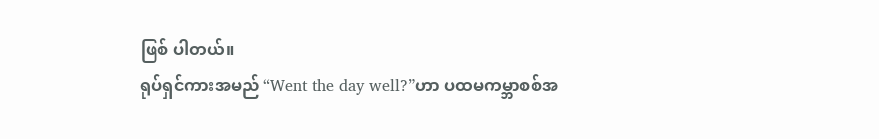ဖြစ် ပါတယ်။
ရုပ်ရှင်ကားအမည် “Went the day well?”ဟာ ပထမကမ္ဘာစစ်အ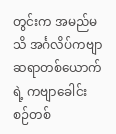တွင်းက အမည်မသိ အင်္ဂလိပ်ကဗျာဆရာတစ်ယောက်ရဲ့ ကဗျာခေါင်းစဉ်တစ်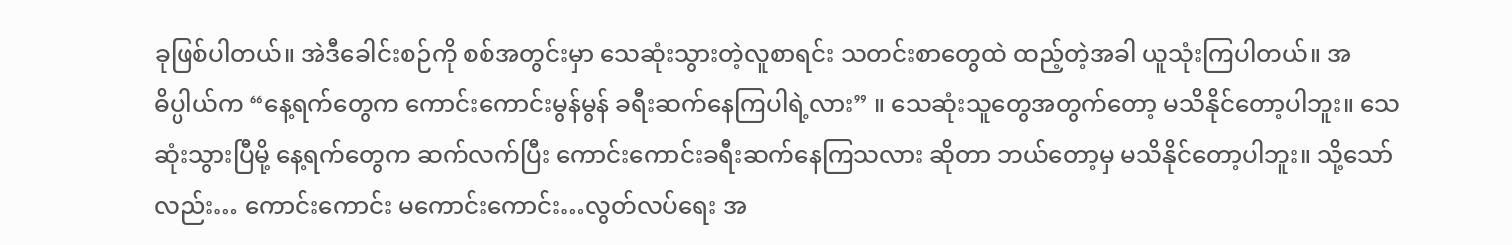ခုဖြစ်ပါတယ်။ အဲဒီခေါင်းစဉ်ကို စစ်အတွင်းမှာ သေဆုံးသွားတဲ့လူစာရင်း သတင်းစာတွေထဲ ထည့်တဲ့အခါ ယူသုံးကြပါတယ်။ အဓိပ္ပါယ်က “နေ့ရက်တွေက ကောင်းကောင်းမွန်မွန် ခရီးဆက်နေကြပါရဲ့လား” ။ သေဆုံးသူတွေအတွက်တော့ မသိနိုင်တော့ပါဘူး။ သေဆုံးသွားပြီမို့ နေ့ရက်တွေက ဆက်လက်ပြီး ကောင်းကောင်းခရီးဆက်နေကြသလား ဆိုတာ ဘယ်တော့မှ မသိနိုင်တော့ပါဘူး။ သို့သော်လည်း… ကောင်းကောင်း မကောင်းကောင်း…လွတ်လပ်ရေး အ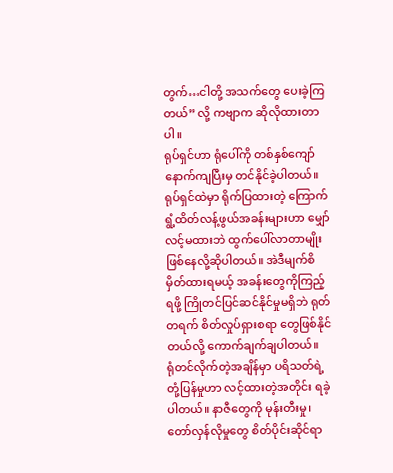တွက်…ငါတို့ အသက်တွေ ပေးခဲ့ကြတယ်” လို့ ကဗျာက ဆိုလိုထားတာပါ။
ရုပ်ရှင်ဟာ ရုံပေါ်ကို တစ်နှစ်ကျော်နောက်ကျပြီးမှ တင်နိုင်ခဲ့ပါတယ်။ ရုပ်ရှင်ထဲမှာ ရိုက်ပြထားတဲ့ ကြောက်ရွံ့ထိတ်လန့်ဖွယ်အခန်းများဟာ မျှော်လင့်မထားဘဲ ထွက်ပေါ်လာတာမျိုး ဖြစ်နေလို့ဆိုပါတယ်။ အဲဒီမျက်စိမှိတ်ထားရမယ့် အခန်းတွေကိုကြည့်ရဖို့ ကြိုတင်ပြင်ဆင်နိုင်မှုမရှိဘဲ ရုတ်တရက် စိတ်လှုပ်ရှားစရာ တွေဖြစ်နိုင်တယ်လို့ ကောက်ချက်ချပါတယ်။
ရုံတင်လိုက်တဲ့အချိန်မှာ ပရိသတ်ရဲ့တုံ့ပြန်မှုဟာ လင့်ထားတဲ့အတိုင်း ရခဲ့ပါတယ်။ နာဇီတွေကို မုန်းတီးမှု၊ တော်လှန်လိုမှုတွေ စိတ်ပိုင်းဆိုင်ရာ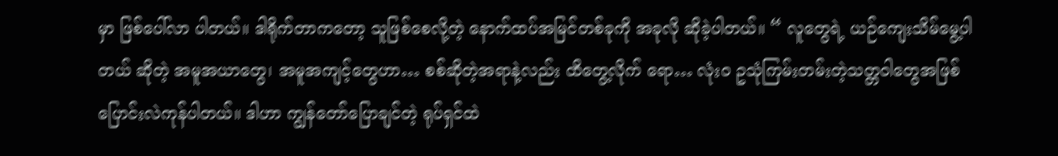မှာ ဖြစ်ပေါ်လာ ပါတယ်။ ဒါရိုက်တာကတော့ သူဖြစ်စေလို့တဲ့ နောက်ထပ်အမြင်တစ်ခုကို အခုလို ဆိုခဲ့ပါတယ်။ “ လူတွေရဲ့ ယဉ်ကျေးသိမ်မွေ့ပါတယ် ဆိုတဲ့ အမူအယာတွေ၊ အမူအကျင့်တွေဟာ… စစ်ဆိုတဲ့အရာနဲ့လည်း ထိတွေ့လိုက် ရော… လုံးဝ ဥသုံကြမ်းတမ်းတဲ့သတ္တဝါတွေအဖြစ် ပြောင်းလဲကုန်ပါတယ်။ ဒါဟာ ကျွန်တော်ပြောချင်တဲ့ ရုပ်ရှင်ထဲ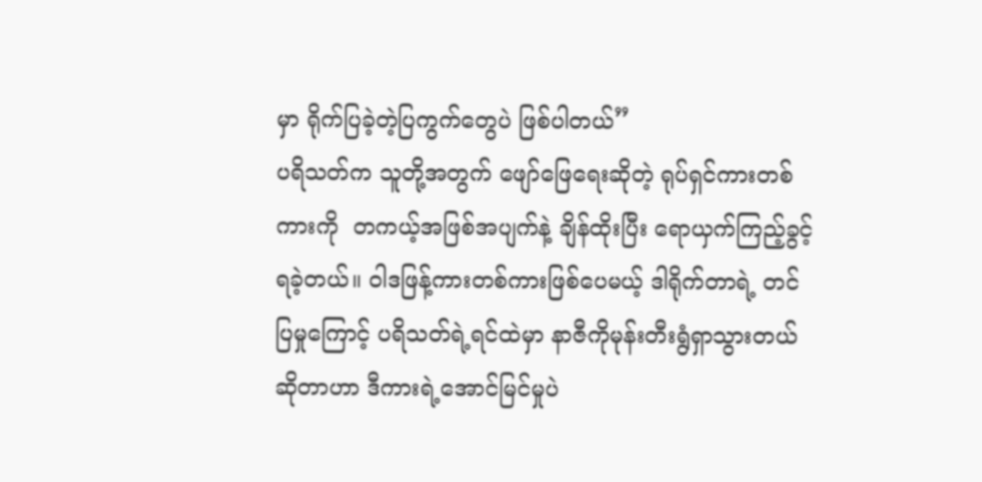မှာ ရိုက်ပြခဲ့တဲ့ပြကွက်တွေပဲ ဖြစ်ပါတယ်”
ပရိသတ်က သူတို့အတွက် ဖျော်ဖြေရေးဆိုတဲ့ ရုပ်ရှင်ကားတစ်ကားကို  တကယ့်အဖြစ်အပျက်နဲ့ ချိန်ထိုးပြီး ရောယှက်ကြည့်ခွင့်ရခဲ့တယ်။ ဝါဒဖြန့်ကားတစ်ကားဖြစ်ပေမယ့် ဒါရိုက်တာရဲ့ တင်ပြမှုကြောင့် ပရိသတ်ရဲ့ရင်ထဲမှာ နာဇီကိုမုန်းတီးရွံရှာသွားတယ်ဆိုတာဟာ ဒီကားရဲ့အောင်မြင်မှုပဲ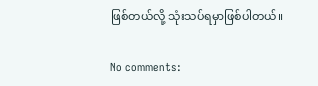ဖြစ်တယ်လို့ သုံးသပ်ရမှာဖြစ်ပါတယ်။

No comments: